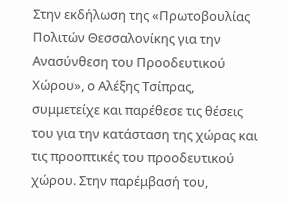Στην εκδήλωση της «Πρωτοβουλίας Πολιτών Θεσσαλονίκης για την Ανασύνθεση του Προοδευτικού Χώρου», ο Αλέξης Τσίπρας, συμμετείχε και παρέθεσε τις θέσεις του για την κατάσταση της χώρας και τις προοπτικές του προοδευτικού χώρου. Στην παρέμβασή του,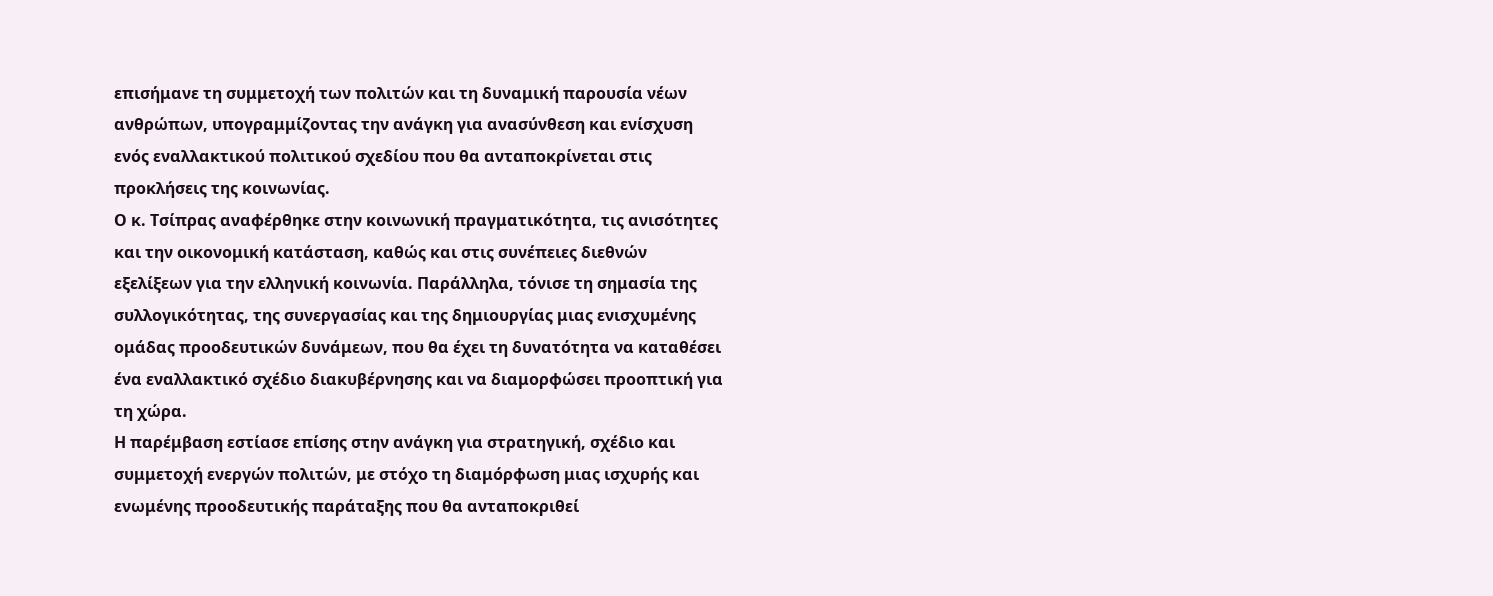επισήμανε τη συμμετοχή των πολιτών και τη δυναμική παρουσία νέων ανθρώπων, υπογραμμίζοντας την ανάγκη για ανασύνθεση και ενίσχυση ενός εναλλακτικού πολιτικού σχεδίου που θα ανταποκρίνεται στις προκλήσεις της κοινωνίας.
Ο κ. Τσίπρας αναφέρθηκε στην κοινωνική πραγματικότητα, τις ανισότητες και την οικονομική κατάσταση, καθώς και στις συνέπειες διεθνών εξελίξεων για την ελληνική κοινωνία. Παράλληλα, τόνισε τη σημασία της συλλογικότητας, της συνεργασίας και της δημιουργίας μιας ενισχυμένης ομάδας προοδευτικών δυνάμεων, που θα έχει τη δυνατότητα να καταθέσει ένα εναλλακτικό σχέδιο διακυβέρνησης και να διαμορφώσει προοπτική για τη χώρα.
Η παρέμβαση εστίασε επίσης στην ανάγκη για στρατηγική, σχέδιο και συμμετοχή ενεργών πολιτών, με στόχο τη διαμόρφωση μιας ισχυρής και ενωμένης προοδευτικής παράταξης που θα ανταποκριθεί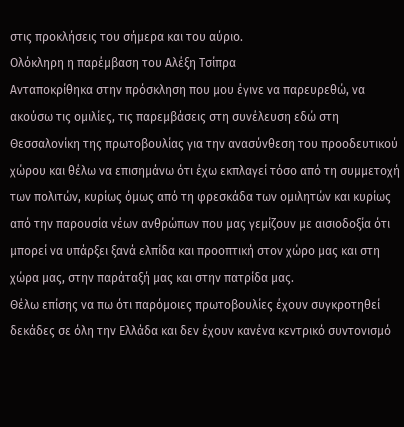στις προκλήσεις του σήμερα και του αύριο.
Ολόκληρη η παρέμβαση του Αλέξη Τσίπρα
Ανταποκρίθηκα στην πρόσκληση που μου έγινε να παρευρεθώ, να ακούσω τις ομιλίες, τις παρεμβάσεις στη συνέλευση εδώ στη Θεσσαλονίκη της πρωτοβουλίας για την ανασύνθεση του προοδευτικού χώρου και θέλω να επισημάνω ότι έχω εκπλαγεί τόσο από τη συμμετοχή των πολιτών, κυρίως όμως από τη φρεσκάδα των ομιλητών και κυρίως από την παρουσία νέων ανθρώπων που μας γεμίζουν με αισιοδοξία ότι μπορεί να υπάρξει ξανά ελπίδα και προοπτική στον χώρο μας και στη χώρα μας, στην παράταξή μας και στην πατρίδα μας.
Θέλω επίσης να πω ότι παρόμοιες πρωτοβουλίες έχουν συγκροτηθεί δεκάδες σε όλη την Ελλάδα και δεν έχουν κανένα κεντρικό συντονισμό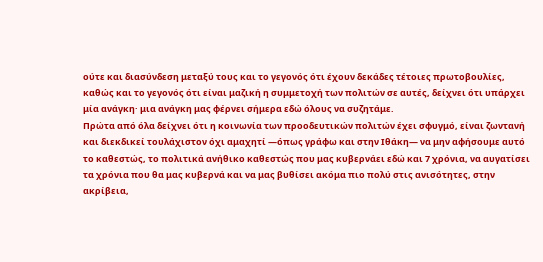ούτε και διασύνδεση μεταξύ τους και το γεγονός ότι έχουν δεκάδες τέτοιες πρωτοβουλίες, καθώς και το γεγονός ότι είναι μαζική η συμμετοχή των πολιτών σε αυτές, δείχνει ότι υπάρχει μία ανάγκη· μια ανάγκη μας φέρνει σήμερα εδώ όλους να συζητάμε.
Πρώτα από όλα δείχνει ότι η κοινωνία των προοδευτικών πολιτών έχει σφυγμό, είναι ζωντανή και διεκδικεί τουλάχιστον όχι αμαχητί —όπως γράφω και στην Ιθάκη— να μην αφήσουμε αυτό το καθεστώς, το πολιτικά ανήθικο καθεστώς που μας κυβερνάει εδώ και 7 χρόνια, να αυγατίσει τα χρόνια που θα μας κυβερνά και να μας βυθίσει ακόμα πιο πολύ στις ανισότητες, στην ακρίβεια,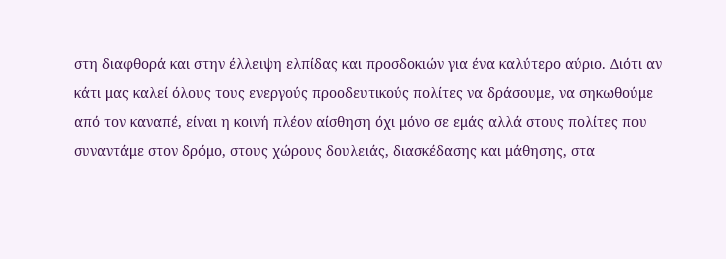στη διαφθορά και στην έλλειψη ελπίδας και προσδοκιών για ένα καλύτερο αύριο. Διότι αν κάτι μας καλεί όλους τους ενεργούς προοδευτικούς πολίτες να δράσουμε, να σηκωθούμε από τον καναπέ, είναι η κοινή πλέον αίσθηση όχι μόνο σε εμάς αλλά στους πολίτες που συναντάμε στον δρόμο, στους χώρους δουλειάς, διασκέδασης και μάθησης, στα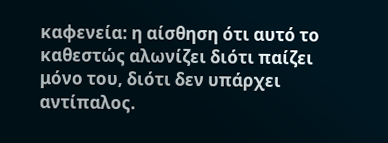καφενεία: η αίσθηση ότι αυτό το καθεστώς αλωνίζει διότι παίζει μόνο του, διότι δεν υπάρχει αντίπαλος.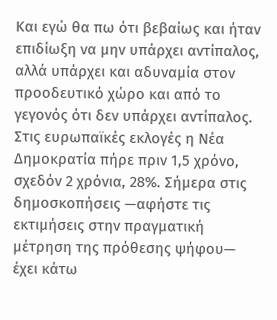Και εγώ θα πω ότι βεβαίως και ήταν επιδίωξη να μην υπάρχει αντίπαλος, αλλά υπάρχει και αδυναμία στον προοδευτικό χώρο και από το γεγονός ότι δεν υπάρχει αντίπαλος. Στις ευρωπαϊκές εκλογές η Νέα Δημοκρατία πήρε πριν 1,5 χρόνο, σχεδόν 2 χρόνια, 28%. Σήμερα στις δημοσκοπήσεις —αφήστε τις εκτιμήσεις στην πραγματική μέτρηση της πρόθεσης ψήφου— έχει κάτω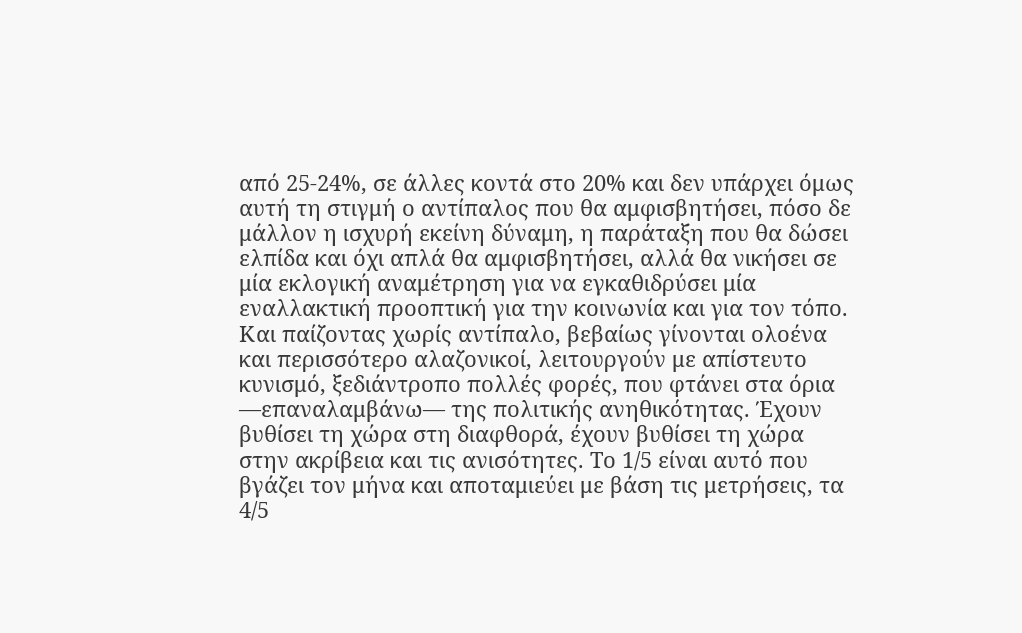από 25-24%, σε άλλες κοντά στο 20% και δεν υπάρχει όμως αυτή τη στιγμή ο αντίπαλος που θα αμφισβητήσει, πόσο δε μάλλον η ισχυρή εκείνη δύναμη, η παράταξη που θα δώσει ελπίδα και όχι απλά θα αμφισβητήσει, αλλά θα νικήσει σε μία εκλογική αναμέτρηση για να εγκαθιδρύσει μία εναλλακτική προοπτική για την κοινωνία και για τον τόπο. Και παίζοντας χωρίς αντίπαλο, βεβαίως γίνονται ολοένα και περισσότερο αλαζονικοί, λειτουργούν με απίστευτο κυνισμό, ξεδιάντροπο πολλές φορές, που φτάνει στα όρια —επαναλαμβάνω— της πολιτικής ανηθικότητας. Έχουν βυθίσει τη χώρα στη διαφθορά, έχουν βυθίσει τη χώρα στην ακρίβεια και τις ανισότητες. Το 1/5 είναι αυτό που βγάζει τον μήνα και αποταμιεύει με βάση τις μετρήσεις, τα 4/5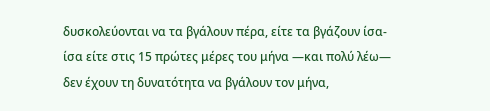δυσκολεύονται να τα βγάλουν πέρα, είτε τα βγάζουν ίσα-ίσα είτε στις 15 πρώτες μέρες του μήνα —και πολύ λέω— δεν έχουν τη δυνατότητα να βγάλουν τον μήνα,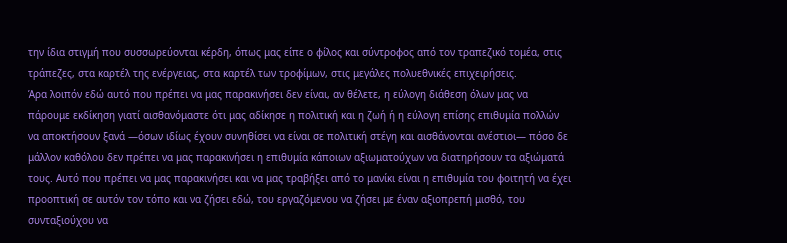την ίδια στιγμή που συσσωρεύονται κέρδη, όπως μας είπε ο φίλος και σύντροφος από τον τραπεζικό τομέα, στις τράπεζες, στα καρτέλ της ενέργειας, στα καρτέλ των τροφίμων, στις μεγάλες πολυεθνικές επιχειρήσεις.
Άρα λοιπόν εδώ αυτό που πρέπει να μας παρακινήσει δεν είναι, αν θέλετε, η εύλογη διάθεση όλων μας να πάρουμε εκδίκηση γιατί αισθανόμαστε ότι μας αδίκησε η πολιτική και η ζωή ή η εύλογη επίσης επιθυμία πολλών να αποκτήσουν ξανά —όσων ιδίως έχουν συνηθίσει να είναι σε πολιτική στέγη και αισθάνονται ανέστιοι— πόσο δε μάλλον καθόλου δεν πρέπει να μας παρακινήσει η επιθυμία κάποιων αξιωματούχων να διατηρήσουν τα αξιώματά τους. Αυτό που πρέπει να μας παρακινήσει και να μας τραβήξει από το μανίκι είναι η επιθυμία του φοιτητή να έχει προοπτική σε αυτόν τον τόπο και να ζήσει εδώ, του εργαζόμενου να ζήσει με έναν αξιοπρεπή μισθό, του συνταξιούχου να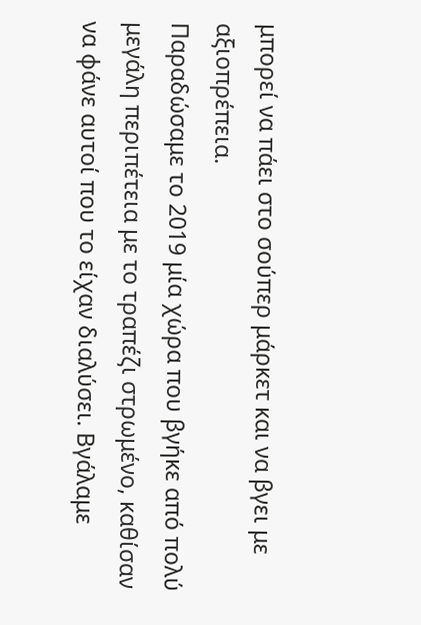μπορεί να πάει στο σούπερ μάρκετ και να βγει με αξιοπρέπεια.
Παραδώσαμε το 2019 μία χώρα που βγήκε από πολύ μεγάλη περιπέτεια με το τραπέζι στρωμένο, καθίσαν να φάνε αυτοί που το είχαν διαλύσει. Βγάλαμε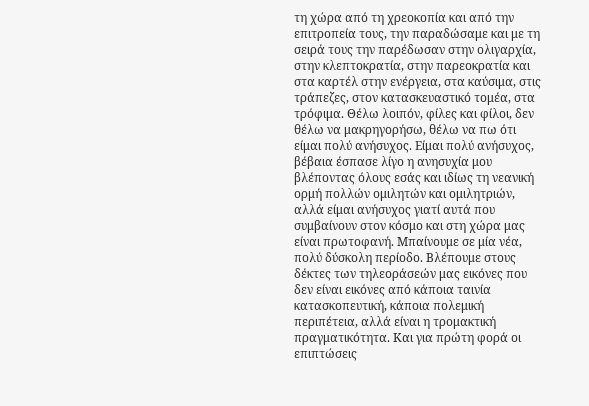τη χώρα από τη χρεοκοπία και από την επιτροπεία τους, την παραδώσαμε και με τη σειρά τους την παρέδωσαν στην ολιγαρχία, στην κλεπτοκρατία, στην παρεοκρατία και στα καρτέλ στην ενέργεια, στα καύσιμα, στις τράπεζες, στον κατασκευαστικό τομέα, στα τρόφιμα. Θέλω λοιπόν, φίλες και φίλοι, δεν θέλω να μακρηγορήσω, θέλω να πω ότι είμαι πολύ ανήσυχος. Είμαι πολύ ανήσυχος, βέβαια έσπασε λίγο η ανησυχία μου βλέποντας όλους εσάς και ιδίως τη νεανική ορμή πολλών ομιλητών και ομιλητριών, αλλά είμαι ανήσυχος γιατί αυτά που συμβαίνουν στον κόσμο και στη χώρα μας είναι πρωτοφανή. Μπαίνουμε σε μία νέα, πολύ δύσκολη περίοδο. Βλέπουμε στους δέκτες των τηλεοράσεών μας εικόνες που δεν είναι εικόνες από κάποια ταινία κατασκοπευτική, κάποια πολεμική περιπέτεια, αλλά είναι η τρομακτική πραγματικότητα. Και για πρώτη φορά οι επιπτώσεις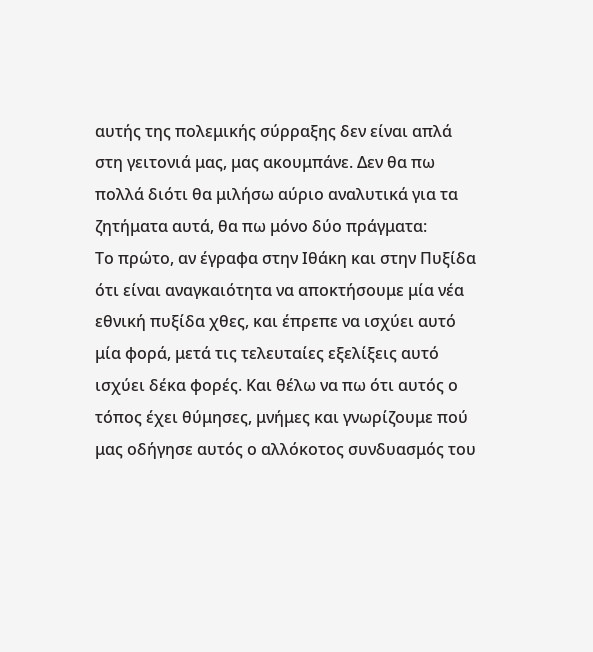αυτής της πολεμικής σύρραξης δεν είναι απλά στη γειτονιά μας, μας ακουμπάνε. Δεν θα πω πολλά διότι θα μιλήσω αύριο αναλυτικά για τα ζητήματα αυτά, θα πω μόνο δύο πράγματα:
Το πρώτο, αν έγραφα στην Ιθάκη και στην Πυξίδα ότι είναι αναγκαιότητα να αποκτήσουμε μία νέα εθνική πυξίδα χθες, και έπρεπε να ισχύει αυτό μία φορά, μετά τις τελευταίες εξελίξεις αυτό ισχύει δέκα φορές. Και θέλω να πω ότι αυτός ο τόπος έχει θύμησες, μνήμες και γνωρίζουμε πού μας οδήγησε αυτός ο αλλόκοτος συνδυασμός του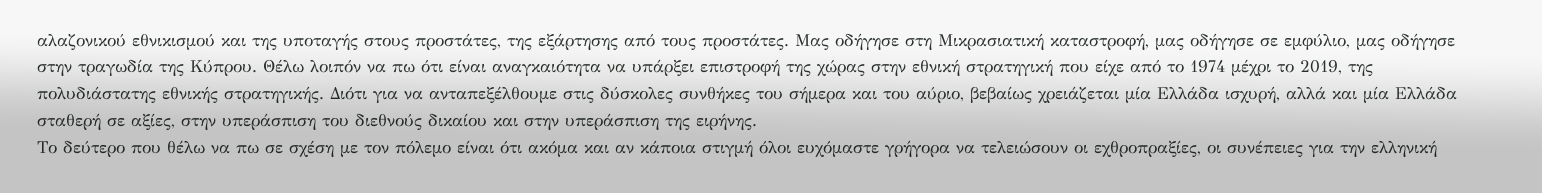αλαζονικού εθνικισμού και της υποταγής στους προστάτες, της εξάρτησης από τους προστάτες. Μας οδήγησε στη Μικρασιατική καταστροφή, μας οδήγησε σε εμφύλιο, μας οδήγησε στην τραγωδία της Κύπρου. Θέλω λοιπόν να πω ότι είναι αναγκαιότητα να υπάρξει επιστροφή της χώρας στην εθνική στρατηγική που είχε από το 1974 μέχρι το 2019, της πολυδιάστατης εθνικής στρατηγικής. Διότι για να ανταπεξέλθουμε στις δύσκολες συνθήκες του σήμερα και του αύριο, βεβαίως χρειάζεται μία Ελλάδα ισχυρή, αλλά και μία Ελλάδα σταθερή σε αξίες, στην υπεράσπιση του διεθνούς δικαίου και στην υπεράσπιση της ειρήνης.
Το δεύτερο που θέλω να πω σε σχέση με τον πόλεμο είναι ότι ακόμα και αν κάποια στιγμή όλοι ευχόμαστε γρήγορα να τελειώσουν οι εχθροπραξίες, οι συνέπειες για την ελληνική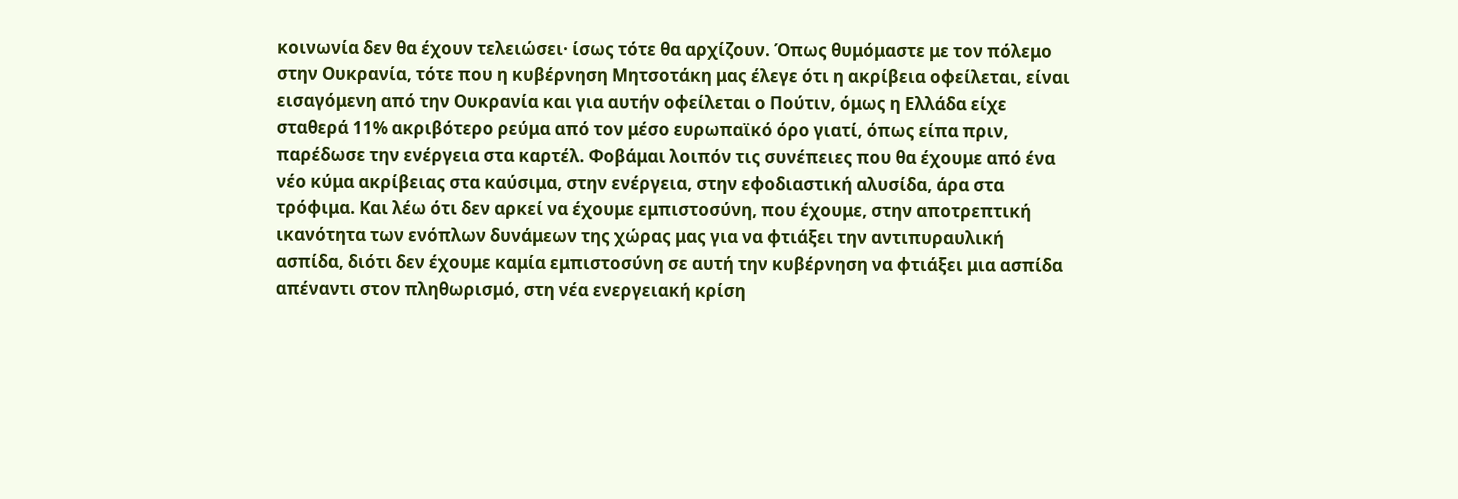κοινωνία δεν θα έχουν τελειώσει· ίσως τότε θα αρχίζουν. Όπως θυμόμαστε με τον πόλεμο στην Ουκρανία, τότε που η κυβέρνηση Μητσοτάκη μας έλεγε ότι η ακρίβεια οφείλεται, είναι εισαγόμενη από την Ουκρανία και για αυτήν οφείλεται ο Πούτιν, όμως η Ελλάδα είχε σταθερά 11% ακριβότερο ρεύμα από τον μέσο ευρωπαϊκό όρο γιατί, όπως είπα πριν, παρέδωσε την ενέργεια στα καρτέλ. Φοβάμαι λοιπόν τις συνέπειες που θα έχουμε από ένα νέο κύμα ακρίβειας στα καύσιμα, στην ενέργεια, στην εφοδιαστική αλυσίδα, άρα στα τρόφιμα. Και λέω ότι δεν αρκεί να έχουμε εμπιστοσύνη, που έχουμε, στην αποτρεπτική ικανότητα των ενόπλων δυνάμεων της χώρας μας για να φτιάξει την αντιπυραυλική ασπίδα, διότι δεν έχουμε καμία εμπιστοσύνη σε αυτή την κυβέρνηση να φτιάξει μια ασπίδα απέναντι στον πληθωρισμό, στη νέα ενεργειακή κρίση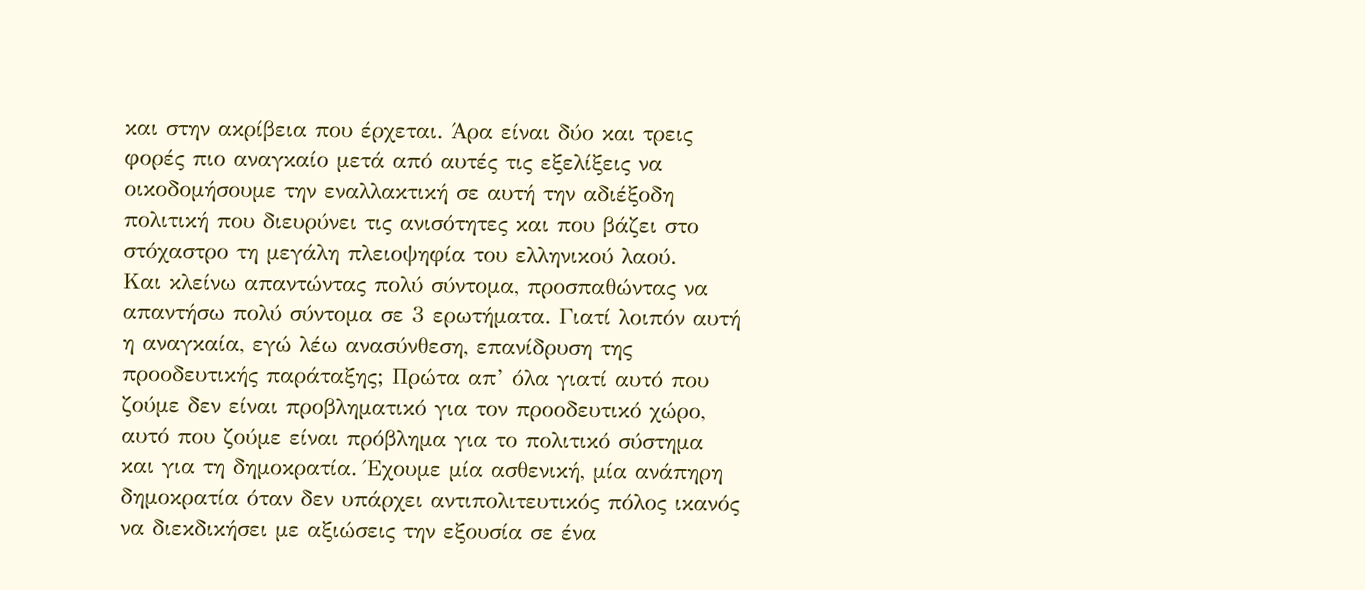και στην ακρίβεια που έρχεται. Άρα είναι δύο και τρεις φορές πιο αναγκαίο μετά από αυτές τις εξελίξεις να οικοδομήσουμε την εναλλακτική σε αυτή την αδιέξοδη πολιτική που διευρύνει τις ανισότητες και που βάζει στο στόχαστρο τη μεγάλη πλειοψηφία του ελληνικού λαού.
Και κλείνω απαντώντας πολύ σύντομα, προσπαθώντας να απαντήσω πολύ σύντομα σε 3 ερωτήματα. Γιατί λοιπόν αυτή η αναγκαία, εγώ λέω ανασύνθεση, επανίδρυση της προοδευτικής παράταξης; Πρώτα απ’ όλα γιατί αυτό που ζούμε δεν είναι προβληματικό για τον προοδευτικό χώρο, αυτό που ζούμε είναι πρόβλημα για το πολιτικό σύστημα και για τη δημοκρατία. Έχουμε μία ασθενική, μία ανάπηρη δημοκρατία όταν δεν υπάρχει αντιπολιτευτικός πόλος ικανός να διεκδικήσει με αξιώσεις την εξουσία σε ένα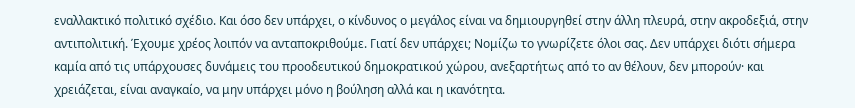εναλλακτικό πολιτικό σχέδιο. Και όσο δεν υπάρχει, ο κίνδυνος ο μεγάλος είναι να δημιουργηθεί στην άλλη πλευρά, στην ακροδεξιά, στην αντιπολιτική. Έχουμε χρέος λοιπόν να ανταποκριθούμε. Γιατί δεν υπάρχει; Νομίζω το γνωρίζετε όλοι σας. Δεν υπάρχει διότι σήμερα καμία από τις υπάρχουσες δυνάμεις του προοδευτικού δημοκρατικού χώρου, ανεξαρτήτως από το αν θέλουν, δεν μπορούν· και χρειάζεται, είναι αναγκαίο, να μην υπάρχει μόνο η βούληση αλλά και η ικανότητα.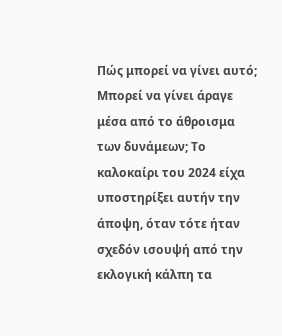Πώς μπορεί να γίνει αυτό; Μπορεί να γίνει άραγε μέσα από το άθροισμα των δυνάμεων; Το καλοκαίρι του 2024 είχα υποστηρίξει αυτήν την άποψη, όταν τότε ήταν σχεδόν ισουψή από την εκλογική κάλπη τα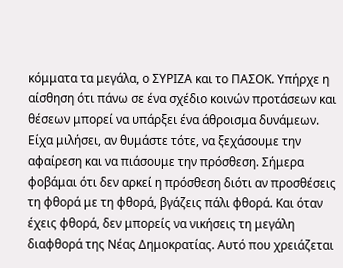κόμματα τα μεγάλα, ο ΣΥΡΙΖΑ και το ΠΑΣΟΚ. Υπήρχε η αίσθηση ότι πάνω σε ένα σχέδιο κοινών προτάσεων και θέσεων μπορεί να υπάρξει ένα άθροισμα δυνάμεων. Είχα μιλήσει, αν θυμάστε τότε, να ξεχάσουμε την αφαίρεση και να πιάσουμε την πρόσθεση. Σήμερα φοβάμαι ότι δεν αρκεί η πρόσθεση διότι αν προσθέσεις τη φθορά με τη φθορά, βγάζεις πάλι φθορά. Και όταν έχεις φθορά, δεν μπορείς να νικήσεις τη μεγάλη διαφθορά της Νέας Δημοκρατίας. Αυτό που χρειάζεται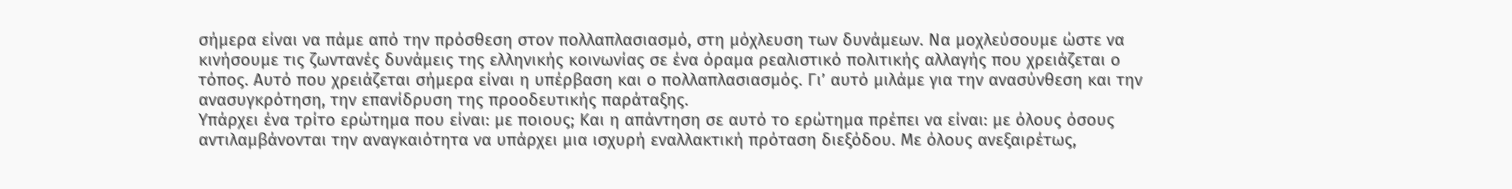σήμερα είναι να πάμε από την πρόσθεση στον πολλαπλασιασμό, στη μόχλευση των δυνάμεων. Να μοχλεύσουμε ώστε να κινήσουμε τις ζωντανές δυνάμεις της ελληνικής κοινωνίας σε ένα όραμα ρεαλιστικό πολιτικής αλλαγής που χρειάζεται ο τόπος. Αυτό που χρειάζεται σήμερα είναι η υπέρβαση και ο πολλαπλασιασμός. Γι’ αυτό μιλάμε για την ανασύνθεση και την ανασυγκρότηση, την επανίδρυση της προοδευτικής παράταξης.
Υπάρχει ένα τρίτο ερώτημα που είναι: με ποιους; Και η απάντηση σε αυτό το ερώτημα πρέπει να είναι: με όλους όσους αντιλαμβάνονται την αναγκαιότητα να υπάρχει μια ισχυρή εναλλακτική πρόταση διεξόδου. Με όλους ανεξαιρέτως,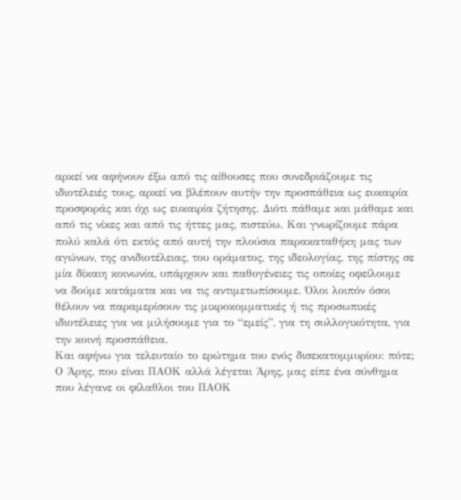αρκεί να αφήνουν έξω από τις αίθουσες που συνεδριάζουμε τις ιδιοτέλειές τους, αρκεί να βλέπουν αυτήν την προσπάθεια ως ευκαιρία προσφοράς και όχι ως ευκαιρία ζήτησης. Διότι πάθαμε και μάθαμε και από τις νίκες και από τις ήττες μας, πιστεύω. Και γνωρίζουμε πάρα πολύ καλά ότι εκτός από αυτή την πλούσια παρακαταθήκη μας των αγώνων, της ανιδιοτέλειας, του οράματος, της ιδεολογίας, της πίστης σε μία δίκαιη κοινωνία, υπάρχουν και παθογένειες τις οποίες οφείλουμε να δούμε κατάματα και να τις αντιμετωπίσουμε. Όλοι λοιπόν όσοι θέλουν να παραμερίσουν τις μικροκομματικές ή τις προσωπικές ιδιοτέλειες για να μιλήσουμε για το “εμείς”, για τη συλλογικότητα, για την κοινή προσπάθεια.
Και αφήνω για τελευταίο το ερώτημα του ενός δισεκατομμυρίου: πότε; Ο Άρης, που είναι ΠΑΟΚ αλλά λέγεται Άρης, μας είπε ένα σύνθημα που λέγανε οι φίλαθλοι του ΠΑΟΚ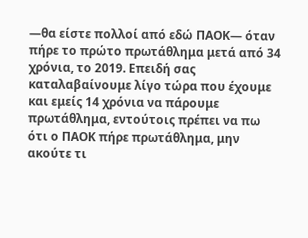—θα είστε πολλοί από εδώ ΠΑΟΚ— όταν πήρε το πρώτο πρωτάθλημα μετά από 34 χρόνια, το 2019. Επειδή σας καταλαβαίνουμε λίγο τώρα που έχουμε και εμείς 14 χρόνια να πάρουμε πρωτάθλημα, εντούτοις πρέπει να πω ότι ο ΠΑΟΚ πήρε πρωτάθλημα, μην ακούτε τι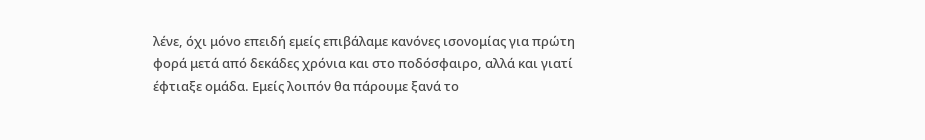λένε, όχι μόνο επειδή εμείς επιβάλαμε κανόνες ισονομίας για πρώτη φορά μετά από δεκάδες χρόνια και στο ποδόσφαιρο, αλλά και γιατί έφτιαξε ομάδα. Εμείς λοιπόν θα πάρουμε ξανά το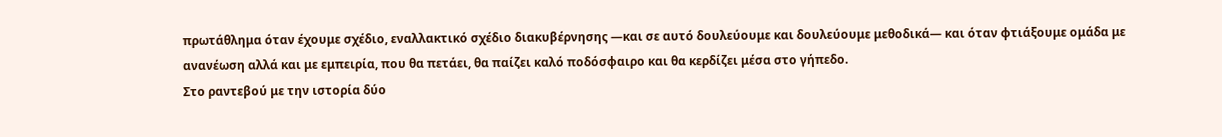πρωτάθλημα όταν έχουμε σχέδιο, εναλλακτικό σχέδιο διακυβέρνησης —και σε αυτό δουλεύουμε και δουλεύουμε μεθοδικά— και όταν φτιάξουμε ομάδα με ανανέωση αλλά και με εμπειρία, που θα πετάει, θα παίζει καλό ποδόσφαιρο και θα κερδίζει μέσα στο γήπεδο.
Στο ραντεβού με την ιστορία δύο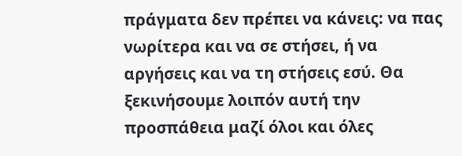πράγματα δεν πρέπει να κάνεις: να πας νωρίτερα και να σε στήσει, ή να αργήσεις και να τη στήσεις εσύ. Θα ξεκινήσουμε λοιπόν αυτή την προσπάθεια μαζί όλοι και όλες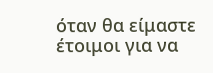όταν θα είμαστε έτοιμοι για να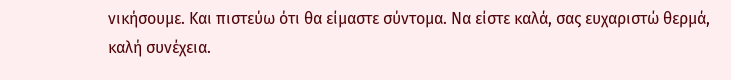νικήσουμε. Και πιστεύω ότι θα είμαστε σύντομα. Να είστε καλά, σας ευχαριστώ θερμά, καλή συνέχεια.